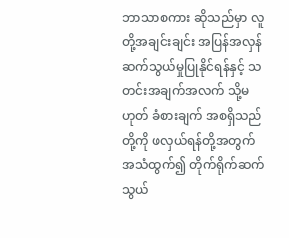ဘာသာစကား ဆိုသည်မှာ လူတို့အချင်းချင်း အပြန်အလှန် ဆက်သွယ်မှုပြုနိုင်ရန်နှင့် သတင်းအချက်အလက် သို့မဟုတ် ခံစားချက် အစရှိသည်တို့ကို ဖလှယ်ရန်တို့အတွက် အသံထွက်၍ တိုက်ရိုက်ဆက်သွယ်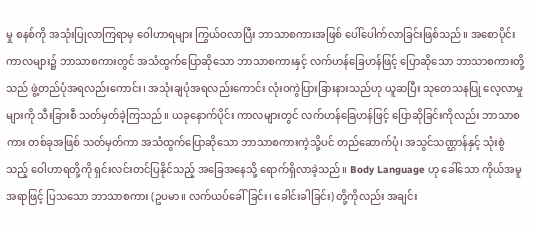မှု စနစ်ကို အသုံးပြုလာကြရာမှ ဝေါဟာရများ ကြွယ်ဝလာပြီး ဘာသာစကားအဖြစ် ပေါ်ပေါက်လာခြင်းဖြစ်သည်။ အစောပိုင်းကာလများ၌ ဘာသာစကားတွင် အသံထွက်ပြောဆိုသော ဘာသာစကားနှင့် လက်ဟန်ခြေဟန်ဖြင့် ပြောဆိုသော ဘာသာစကားတို့သည် ဖွဲ့တည်ပုံအရလည်းကောင်း၊ အသုံးချပုံအရလည်းကောင်း လုံးဝကွဲပြားခြားနားသည်ဟု ယူဆပြီး သုတေသနပြု လေ့လာမှုများကို သီးခြားစီ သတ်မှတ်ခဲ့ကြသည်။ ယခုနောက်ပိုင်း ကာလများတွင် လက်ဟန်ခြေဟန်ဖြင့် ပြောဆိုခြင်းကိုလည်း ဘာသာစကား တစ်ခုအဖြစ် သတ်မှတ်ကာ အသံထွက်ပြောဆိုသော ဘာသာစကားကဲ့သို့ပင် တည်ဆောက်ပုံ၊ အသွင်သဏ္ဌာန်နှင့် သုံးစွဲသည့် ဝေါဟာရတို့ကို ရှင်းလင်းတင်ပြနိုင်သည့် အခြေအနေသို့ ရောက်ရှိလာခဲ့သည်။ Body Language ဟု ခေါ်သော ကိုယ်အမူအရာဖြင့် ပြသသော ဘာသာစကား (ဥပမာ။ လက်ယပ်ခေါ်ခြင်း၊ ခေါင်းခါခြင်း) တို့ကိုလည်း အချင်း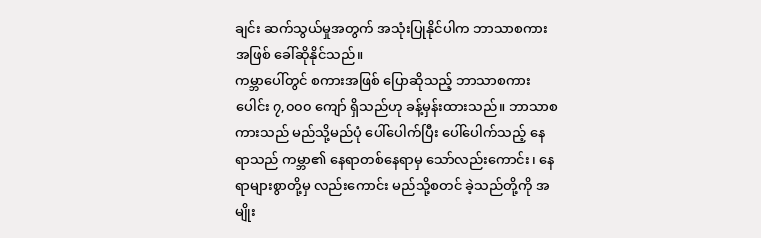ချင်း ဆက်သွယ်မှုအတွက် အသုံးပြုနိုင်ပါက ဘာသာစကားအဖြစ် ခေါ်ဆိုနိုင်သည်။
ကမ္ဘာပေါ်တွင် စကားအဖြစ် ပြောဆိုသည့် ဘာသာစကားပေါင်း ၇,၀၀၀ ကျော် ရှိသည်ဟု ခန့်မှန်းထားသည်။ ဘာသာစကားသည် မည်သို့မည်ပုံ ပေါ်ပေါက်ပြီး ပေါ်ပေါက်သည့် နေရာသည် ကမ္ဘာ၏ နေရာတစ်နေရာမှ သော်လည်းကောင်း၊ နေရာများစွာတို့မှ လည်းကောင်း မည်သို့စတင် ခဲ့သည်တို့ကို အမျိုး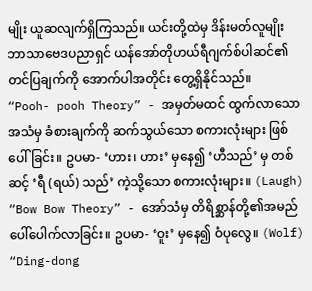မျိုး ယူဆလျက်ရှိကြသည်။ ယင်းတို့ထဲမှ ဒိန်းမတ်လူမျိုး ဘာသာဗေဒပညာရှင် ယန်အော်တိုဟယ်ရီဂျက်စ်ပါဆင်၏ တင်ပြချက်ကို အောက်ပါအတိုင်း တွေ့ရှိနိုင်သည်။
“Pooh- pooh Theory” - အမှတ်မထင် ထွက်လာသော အသံမှ ခံစားချက်ကို ဆက်သွယ်သော စကားလုံးများ ဖြစ်ပေါ်ခြင်း။ ဥပမာ- ‘ဟား၊ ဟား’ မှနေ၍ ‘ဟီသည်’ မှ တစ်ဆင့် ‘ရီ (ရယ်) သည်’ ကဲ့သို့သော စကားလုံးများ။ (Laugh)
“Bow Bow Theory” - အော်သံမှ တိရိစ္ဆာန်တို့၏အမည် ပေါ်ပေါက်လာခြင်း။ ဥပမာ- ‘ဝူး’ မှနေ၍ ဝံပုလွေ။ (Wolf)
“Ding-dong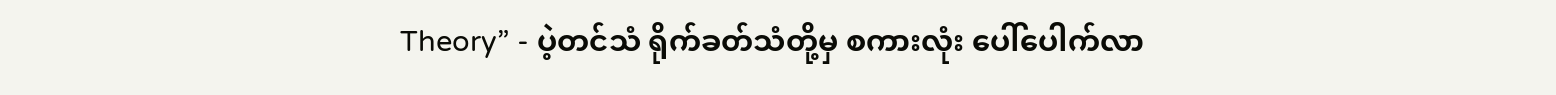Theory” - ပဲ့တင်သံ ရိုက်ခတ်သံတို့မှ စကားလုံး ပေါ်ပေါက်လာ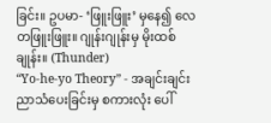ခြင်း။ ဥပမာ- ‘ဖြူးဖြူး’ မှနေ၍ လေတဖြူးဖြူး။ ဂျုန်းဂျုန်းမှ မိုးထစ်ချုန်း။ (Thunder)
“Yo-he-yo Theory” - အချင်းချင်း ညာသံပေးခြင်းမှ စကားလုံး ပေါ်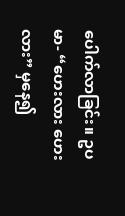ပေါက်လာခြင်း။ ဥပမာ- “ဟေးလား ဟေးလား” မှနေ၍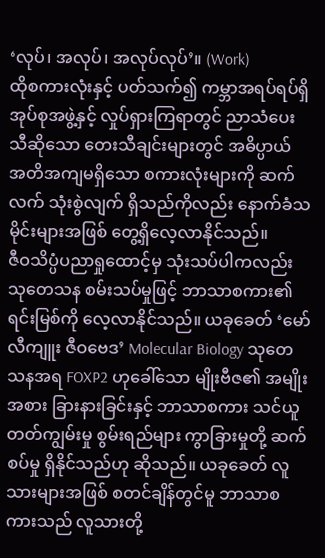‘လုပ်၊ အလုပ်၊ အလုပ်လုပ်’။ (Work)
ထိုစကားလုံးနှင့် ပတ်သက်၍ ကမ္ဘာအရပ်ရပ်ရှိ အုပ်စုအဖွဲ့နှင့် လှုပ်ရှားကြရာတွင် ညာသံပေး သီဆိုသော တေးသီချင်းများတွင် အဓိပ္ပာယ် အတိအကျမရှိသော စကားလုံးများကို ဆက်လက် သုံးစွဲလျက် ရှိသည်ကိုလည်း နောက်ခံသမိုင်းများအဖြစ် တွေ့ရှိလေ့လာနိုင်သည်။
ဇီဝသိပ္ပံပညာရှုထောင့်မှ သုံးသပ်ပါကလည်း သုတေသန စမ်းသပ်မှုဖြင့် ဘာသာစကား၏ ရင်းမြစ်ကို လေ့လာနိုင်သည်။ ယခုခေတ် ‘မော်လီကျူး ဇီဝဗေဒ’ Molecular Biology သုတေသနအရ FOXP2 ဟုခေါ်သော မျိုးဗီဇ၏ အမျိုးအစား ခြားနားခြင်းနှင့် ဘာသာစကား သင်ယူတတ်ကျွမ်းမှု စွမ်းရည်များ ကွာခြားမှုတို့ ဆက်စပ်မှု ရှိနိုင်သည်ဟု ဆိုသည်။ ယခုခေတ် လူသားများအဖြစ် စတင်ချိန်တွင်မူ ဘာသာစကားသည် လူသားတို့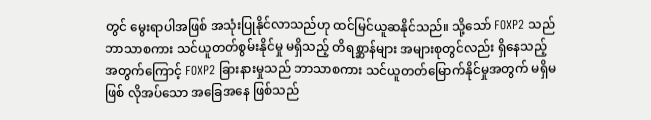တွင် မွေးရာပါအဖြစ် အသုံးပြုနိုင်လာသည်ဟု ထင်မြင်ယူဆနိုင်သည်။ သို့သော် FOXP2 သည် ဘာသာစကား သင်ယူတတ်စွမ်းနိုင်မှု မရှိသည့် တိရစ္ဆာန်များ အများစုတွင်လည်း ရှိနေသည့် အတွက်ကြောင့် FOXP2 ခြားနားမှုသည် ဘာသာစကား သင်ယူတတ်မြောက်နိုင်မှုအတွက် မရှိမဖြစ် လိုအပ်သော အခြေအနေ ဖြစ်သည်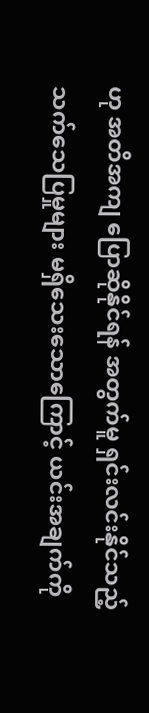ဟု အတိအကျ ပြောဆိုနိုင်ရန် အတွက်မူ ရှင်းလင်းနိုင်သည့် သက်သေပြမှုများ မရှိသေးသောကြောင့် ယင်းအချက်ကို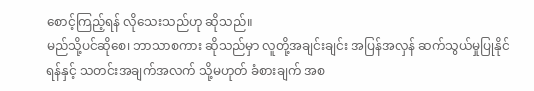စောင့်ကြည့်ရန် လိုသေးသည်ဟု ဆိုသည်။
မည်သို့ပင်ဆိုစေ၊ ဘာသာစကား ဆိုသည်မှာ လူတို့အချင်းချင်း အပြန်အလှန် ဆက်သွယ်မှုပြုနိုင်ရန်နှင့် သတင်းအချက်အလက် သို့မဟုတ် ခံစားချက် အစ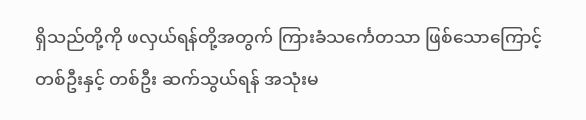ရှိသည်တို့ကို ဖလှယ်ရန်တို့အတွက် ကြားခံသင်္ကေတသာ ဖြစ်သောကြောင့် တစ်ဦးနှင့် တစ်ဦး ဆက်သွယ်ရန် အသုံးမ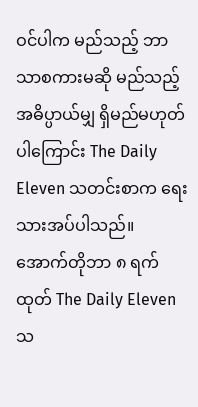ဝင်ပါက မည်သည့် ဘာသာစကားမဆို မည်သည့်အဓိပ္ပာယ်မျှ ရှိမည်မဟုတ်ပါကြောင်း The Daily Eleven သတင်းစာက ရေးသားအပ်ပါသည်။
အောက်တိုဘာ ၈ ရက်ထုတ် The Daily Eleven သ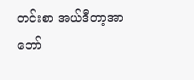တင်းစာ အယ်ဒီတာ့အာဘော်